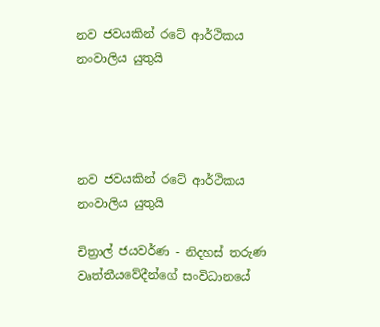නව ජවයකින් රටේ ආර්ථිකය නංවාලිය යුතුයි




නව ජවයකින් රටේ ආර්ථිකය නංවාලිය යුතුයි

චිත්‍රාල් ජයවර්ණ - නිදහස් තරුණ වෘත්තීයවේදීන්ගේ සංවිධානයේ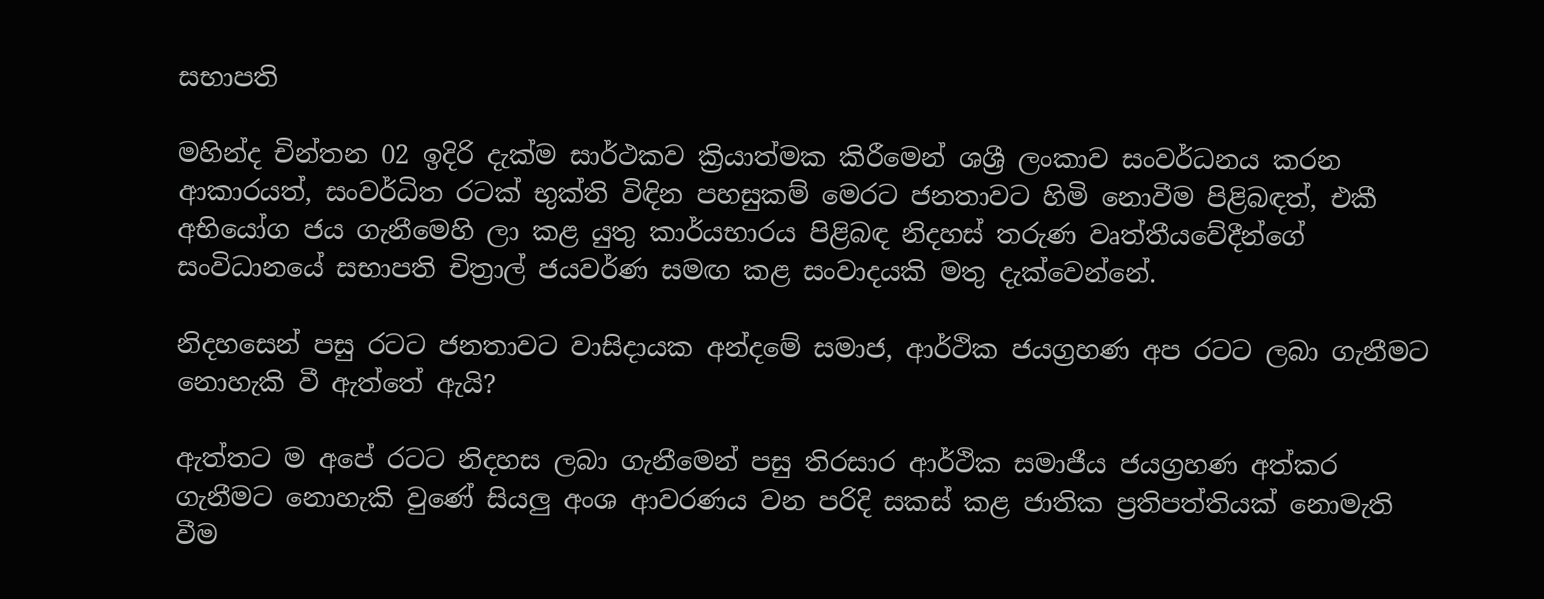සභාපති

මහින්ද චින්තන 02 ඉදිරි දැක්ම සාර්ථකව ක්‍රියාත්මක කිරීමෙන් ශශ්‍රී ලංකාව සංවර්ධනය කරන ආකාරයත්, සංවර්ධිත රටක් භුක්ති විඳින පහසුකම් මෙරට ජනතාවට හිමි නොවීම පිළිබඳත්, එකී අභියෝග ජය ගැනීමෙහි ලා කළ යුතු කාර්යභාරය පිළිබඳ නිදහස් තරුණ වෘත්තීයවේදීන්ගේ සංවිධානයේ සභාපති චිත්‍රාල් ජයවර්ණ සමඟ කළ සංවාදයකි මතු දැක්වෙන්නේ.

නිදහසෙන් පසු රටට ජනතාවට වාසිදායක අන්දමේ සමාජ, ආර්ථික ජයග්‍රහණ අප රටට ලබා ගැනීමට නොහැකි වී ඇත්තේ ඇයි?

ඇත්තට ම අපේ රටට නිදහස ලබා ගැනීමෙන් පසු තිරසාර ආර්ථික සමාජීය ජයග්‍රහණ අත්කර ගැනීමට නොහැකි වුණේ සියලු අංශ ආවරණය වන පරිදි සකස් කළ ජාතික ප්‍රතිපත්තියක් නොමැති වීම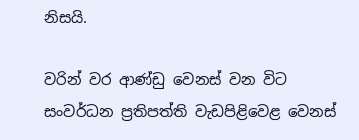නිසයි.

වරින් වර ආණ්ඩු වෙනස් වන විට සංවර්ධන ප්‍රතිපත්ති වැඩපිළිවෙළ වෙනස්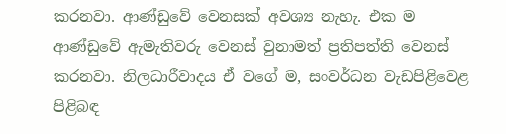කරනවා. ආණ්ඩුවේ වෙනසක් අවශ්‍ය නැහැ. එක ම ආණ්ඩුවේ ඇමැතිවරු වෙනස් වුනාමත් ප්‍රතිපත්ති වෙනස් කරනවා. නිලධාරීවාදය ඒ වගේ ම, සංවර්ධන වැඩපිළිවෙළ පිළිබඳ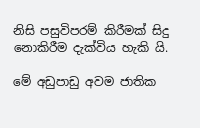නිසි පසුවිපරම් කිරීමක් සිදු නොකිරීම දැක්විය හැකි යි.

මේ අඩුපාඩු අවම ජාතික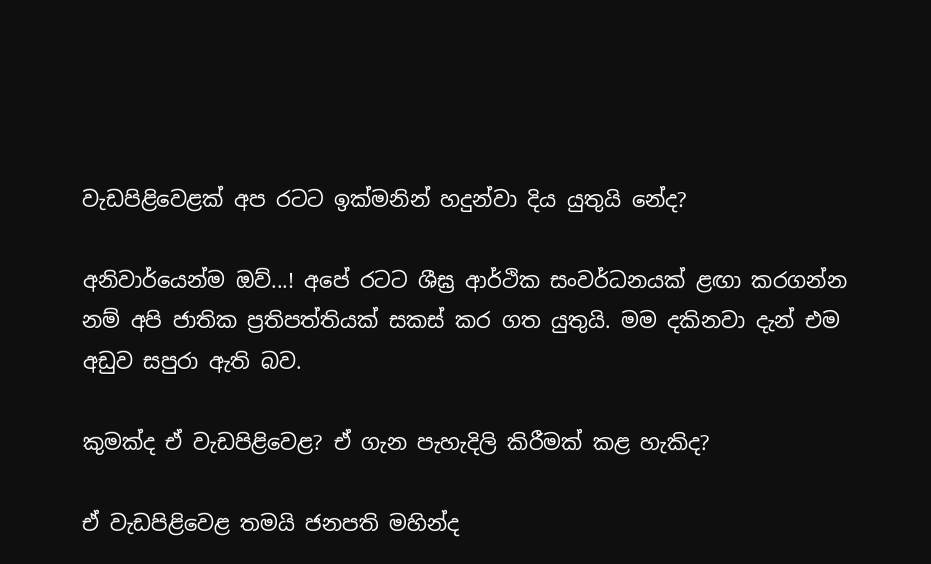වැඩපිළිවෙළක් අප රටට ඉක්මනින් හදුන්වා දිය යුතුයි නේද?

අනිවාර්යෙන්ම ඔව්...! අපේ රටට ශීඝ්‍ර ආර්ථික සංවර්ධනයක් ළඟා කරගන්න නම් අපි ජාතික ප්‍රතිපත්තියක් සකස් කර ගත යුතුයි. මම දකිනවා දැන් එම අඩුව සපුරා ඇති බව.

කුමක්ද ඒ වැඩපිළිවෙළ? ඒ ගැන පැහැදිලි කිරීමක් කළ හැකිද?

ඒ වැඩපිළිවෙළ තමයි ජනපති මහින්ද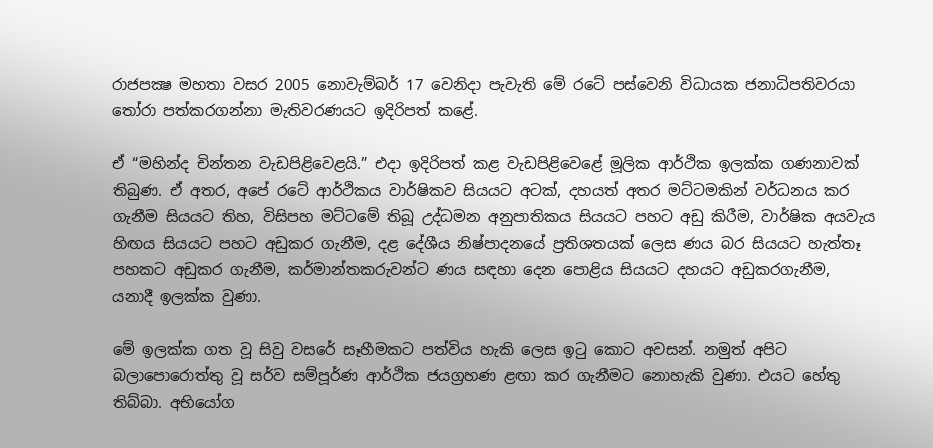රාජපක්‍ෂ මහතා වසර 2005 නොවැම්බර් 17 වෙනිදා පැවැති මේ රටේ පස්වෙනි විධායක ජනාධිපතිවරයා තෝරා පත්කරගන්නා මැතිවරණයට ඉදිරිපත් කළේ.

ඒ “මහින්ද චින්තන වැඩපිළිවෙළයි.” එදා ඉදිරිපත් කළ වැඩපිළිවෙළේ මූලික ආර්ථික ඉලක්ක ගණනාවක් තිබුණ. ඒ අතර, අපේ රටේ ආර්ථිකය වාර්ෂිකව සියයට අටක්, දහයත් අතර මට්ටමකින් වර්ධනය කර ගැනීම සියයට තිහ, විසිපහ මට්ටමේ තිබූ උද්ධමන අනුපාතිකය සියයට පහට අඩු කිරීම, වාර්ෂික අයවැය හිඟය සියයට පහට අඩුකර ගැනීම, දළ දේශීය නිෂ්පාදනයේ ප්‍රතිශතයක් ලෙස ණය බර සියයට හැත්තෑ පහකට අඩුකර ගැනීම, කර්මාන්තකරුවන්ට ණය සඳහා දෙන පොළිය සියයට දහයට අඩුකරගැනීම, යනාදී ඉලක්ක වුණා.

මේ ඉලක්ක ගත වූ සිවු වසරේ සෑහීමකට පත්විය හැකි ලෙස ඉටු කොට අවසන්. නමුත් අපිට බලාපොරොත්තු වූ සර්ව සම්පූර්ණ ආර්ථික ජයග්‍රහණ ළඟා කර ගැනීමට නොහැකි වුණා. එයට හේතු තිබ්බා. අභියෝග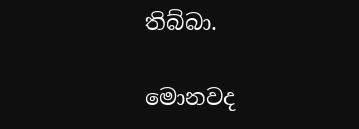තිබ්බා.

මොනවද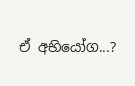ඒ අභියෝග...?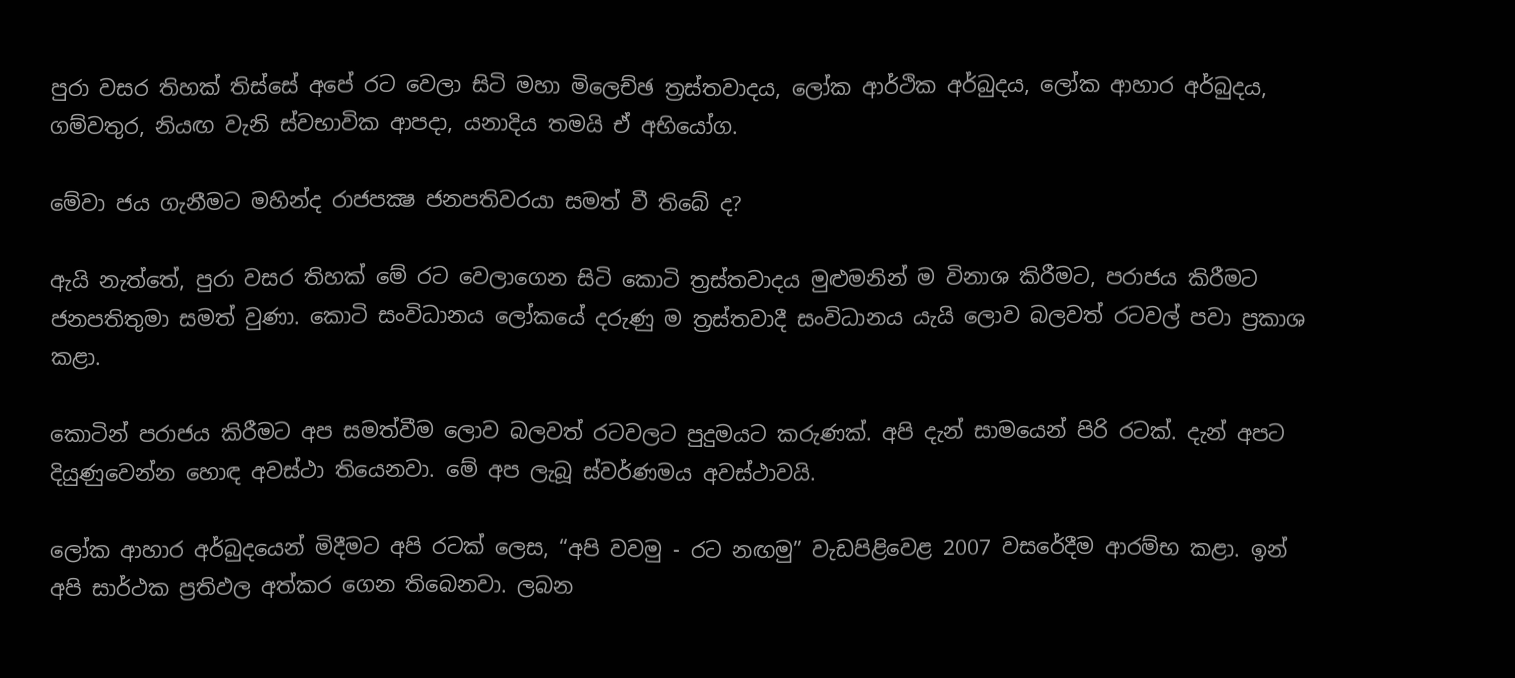පුරා වසර තිහක් තිස්සේ අපේ රට වෙලා සිටි මහා මිලෙච්ඡ ත්‍රස්තවාදය, ලෝක ආර්ථික අර්බුදය, ලෝක ආහාර අර්බුදය, ගම්වතුර, නියඟ වැනි ස්වභාවික ආපදා, යනාදිය තමයි ඒ අභියෝග.

මේවා ජය ගැනීමට මහින්ද රාජපක්‍ෂ ජනපතිවරයා සමත් වී තිබේ ද?

ඇයි නැත්තේ, පුරා වසර තිහක් මේ රට වෙලාගෙන සිටි කොටි ත්‍රස්තවාදය මුළුමනින් ම විනාශ කිරීමට, පරාජය කිරීමට ජනපතිතුමා සමත් වුණා. කොටි සංවිධානය ලෝකයේ දරුණු ම ත්‍රස්තවාදී සංවිධානය යැයි ලොව බලවත් රටවල් පවා ප්‍රකාශ කළා.

කොටින් පරාජය කිරීමට අප සමත්වීම ලොව බලවත් රටවලට පුදුමයට කරුණක්. අපි දැන් සාමයෙන් පිරි රටක්. දැන් අපට දියුණුවෙන්න හොඳ අවස්ථා තියෙනවා. මේ අප ලැබූ ස්වර්ණමය අවස්ථාවයි.

ලෝක ආහාර අර්බුදයෙන් මිදීමට අපි රටක් ලෙස, “අපි වවමු - රට නඟමු” වැඩපිළිවෙළ 2007 වසරේදීම ආරම්භ කළා. ඉන් අපි සාර්ථක ප්‍රතිඵල අත්කර ගෙන තිබෙනවා. ලබන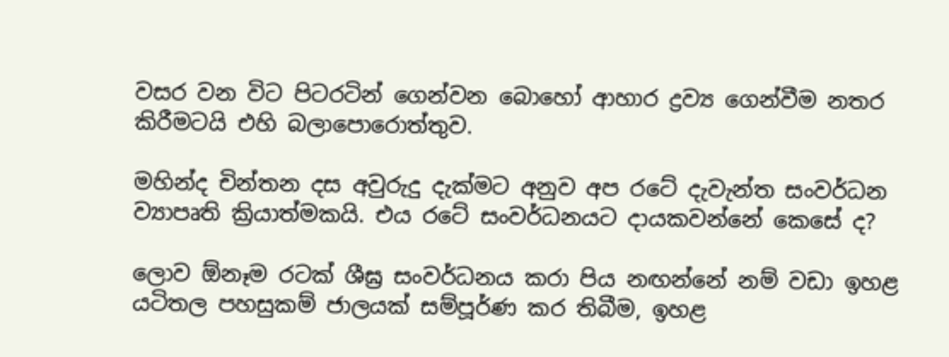වසර වන විට පිටරටින් ගෙන්වන බොහෝ ආහාර ද්‍රව්‍ය ගෙන්වීම නතර කිරීමටයි එහි බලාපොරොත්තුව.

මහින්ද චින්තන දස අවුරුදු දැක්මට අනුව අප රටේ දැවැන්ත සංවර්ධන ව්‍යාපෘති ක්‍රියාත්මකයි. එය රටේ සංවර්ධනයට දායකවන්නේ කෙසේ ද?

ලොව ඕනෑම රටක් ශීඝ්‍ර සංවර්ධනය කරා පිය නඟන්නේ නම් වඩා ඉහළ යටිතල පහසුකම් ජාලයක් සම්පූර්ණ කර තිබීම, ඉහළ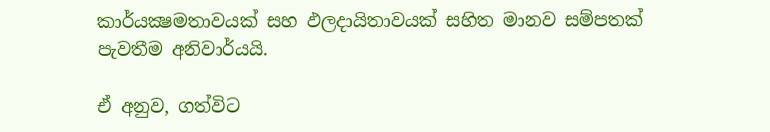කාර්යක්‍ෂමතාවයක් සහ ඵලදායිතාවයක් සහිත මානව සම්පතක් පැවතීම අනිවාර්යයි.

ඒ අනුව, ගත්විට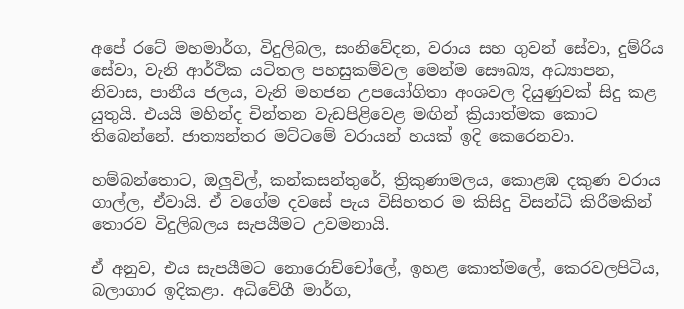අපේ රටේ මහමාර්ග, විදුලිබල, සංනිවේදන, වරාය සහ ගුවන් සේවා, දුම්රිය සේවා, වැනි ආර්ථික යටිතල පහසුකම්වල මෙන්ම සෞඛ්‍ය, අධ්‍යාපන, නිවාස, පානීය ජලය, වැනි මහජන උපයෝගිතා අංශවල දියුණුවක් සිදු කළ යුතුයි. එයයි මහින්ද චින්තන වැඩපිළිවෙළ මඟින් ක්‍රියාත්මක කොට තිබෙන්නේ. ජාත්‍යන්තර මට්ටමේ වරායන් හයක් ඉදි කෙරෙනවා.

හම්බන්තොට, ඔලුවිල්, කන්කසන්තුරේ, ත්‍රිකුණාමලය, කොළඹ දකුණ වරාය ගාල්ල, ඒවායි. ඒ වගේම දවසේ පැය විසිහතර ම කිසිදු විසන්ධි කිරීමකින් තොරව විදුලිබලය සැපයීමට උවමනායි.

ඒ අනුව, එය සැපයීමට නොරොච්චෝලේ, ඉහළ කොත්මලේ, කෙරවලපිටිය, බලාගාර ඉදිකළා. අධිවේගී මාර්ග,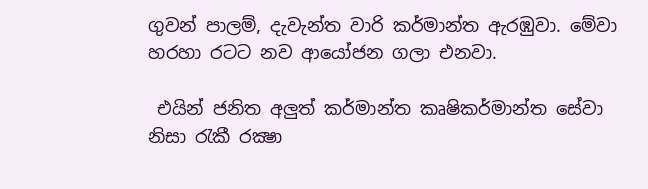ගුවන් පාලම්, දැවැන්ත වාරි කර්මාන්ත ඇරඹුවා. මේවා හරහා රටට නව ආයෝජන ගලා එනවා.

 එයින් ජනිත අලුත් කර්මාන්ත කෘෂිකර්මාන්ත සේවා නිසා රැකී රක්‍ෂා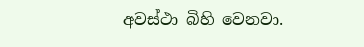අවස්ථා බිහි වෙනවා.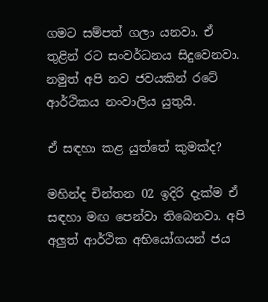ගමට සම්පත් ගලා යනවා. ඒ තුළින් රට සංවර්ධනය සිදුවෙනවා. නමුත් අපි නව ජවයකින් රටේ ආර්ථිකය නංවාලිය යුතුයි.

ඒ සඳහා කළ යුත්තේ කුමක්ද?

මහින්ද චින්තන 02 ඉදිරි දැක්ම ඒ සඳහා මඟ පෙන්වා තිබෙනවා. අපි අලුත් ආර්ථික අභියෝගයන් ජය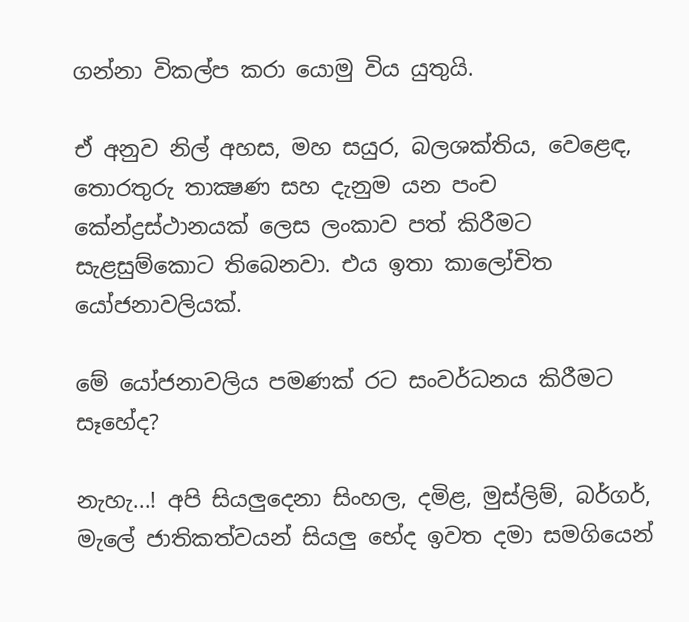ගන්නා විකල්ප කරා යොමු විය යුතුයි.

ඒ අනුව නිල් අහස, මහ සයුර, බලශක්තිය, වෙළෙඳ, තොරතුරු තාක්‍ෂණ සහ දැනුම යන පංච කේන්ද්‍රස්ථානයක් ලෙස ලංකාව පත් කිරීමට සැළසුම්කොට තිබෙනවා. එය ඉතා කාලෝචිත යෝජනාවලියක්.

මේ යෝජනාවලිය පමණක් රට සංවර්ධනය කිරීමට සෑහේද?

නැහැ...! අපි සියලුදෙනා සිංහල, දමිළ, මුස්ලිම්, බර්ගර්, මැලේ ජාතිකත්වයන් සියලු භේද ඉවත දමා සමගියෙන්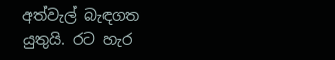අත්වැල් බැඳගත යුතුයි. රට හැර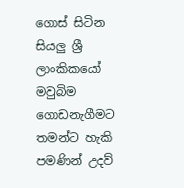ගොස් සිටින සියලු ශ්‍රී ලාංකිකයෝ මවුබිම ගොඩනැගීමට තමන්ට හැකි පමණින් උදව්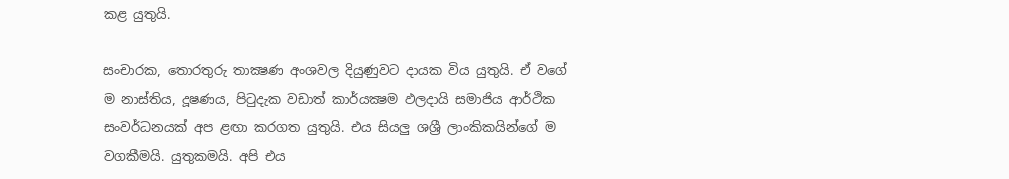කළ යුතුයි.

සංචාරක, තොරතුරු තාක්‍ෂණ අංශවල දියුණුවට දායක විය යුතුයි. ඒ වගේ ම නාස්තිය, දූෂණය, පිටුදැක වඩාත් කාර්යක්‍ෂම ඵලදායි සමාජිය ආර්ථික සංවර්ධනයක් අප ළඟා කරගත යුතුයි. එය සියලු ශශ්‍රී ලාංකිකයින්ගේ ම වගකීමයි. යුතුකමයි. අපි එය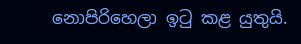නොපිරිහෙලා ඉටු කළ යුතුයි.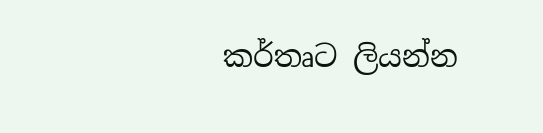කර්තෘට ලියන්න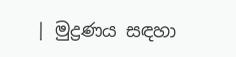| මුද්‍රණය සඳහා